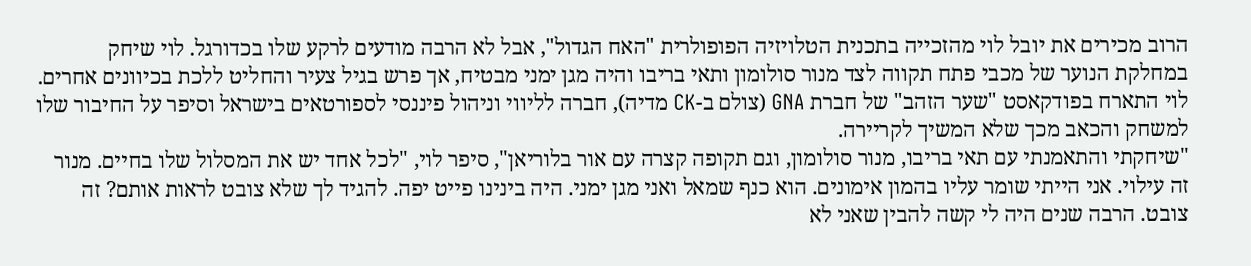הרוב מכירים את יובל לוי מהזכייה בתכנית הטלויזיה הפופולרית "האח הגדול", אבל לא הרבה מודעים לרקע שלו בכדורגל. לוי שיחק במחלקת הנוער של מכבי פתח תקווה לצד מנור סולומון ותאי בריבו והיה מגן ימני מבטיח, אך פרש בגיל צעיר והחליט ללכת בכיוונים אחרים. לוי התארח בפודקאסט "שער הזהב" של חברת GNA (צולם ב-CK מדיה), חברה לליווי וניהול פיננסי לספורטאים בישראל וסיפר על החיבור שלו למשחק והכאב מכך שלא המשיך לקריירה.
"שיחקתי והתאמנתי עם תאי בריבו, מנור סולומון, וגם תקופה קצרה עם אור בלוריאן", סיפר לוי, "לכל אחד יש את המסלול שלו בחיים. מנור זה עילוי. אני הייתי שומר עליו בהמון אימונים. הוא כנף שמאל ואני מגן ימני. היה בינינו פייט יפה. להגיד לך שלא צובט לראות אותם? זה צובט. הרבה שנים היה לי קשה להבין שאני לא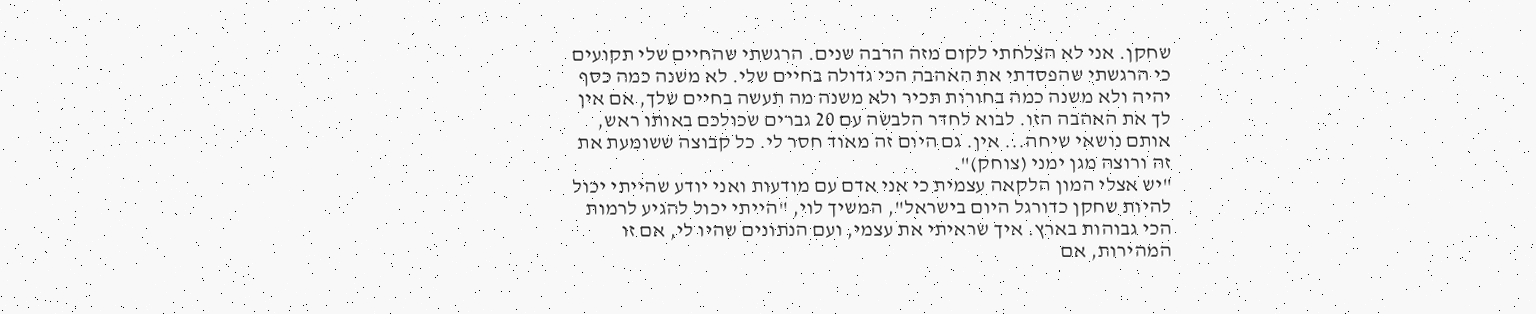שחקן. אני לא הצלחתי לקום מזה הרבה שנים. הרגשתי שהחיים שלי תקועים כי הרגשתי שהפסדתי את האהבה הכי גדולה בחיים שלי. לא משנה כמה כסף יהיה ולא משנה כמה בחורות תכיר ולא משנה מה תעשה בחיים שלך, אם אין לך את האהבה הזו. לבוא לחדר הלבשה עם 20 גברים שכולכם באותו ראש, אותם נושאי שיחה... אין. גם היום זה מאוד חסר לי. כל קבוצה ששומעת את זה ורוצה מגן ימני (צוחק)".
"יש אצלי המון הלקאה עצמית כי אני אדם עם מודעות ואני יודע שהייתי יכול להיות שחקן כדורגל היום בישראל", המשיך לוי, "הייתי יכול להגיע לרמות הכי גבוהות בארץ. איך שראיתי את עצמי, ועם הנתונים שהיו לי, אם זו המהירות, אם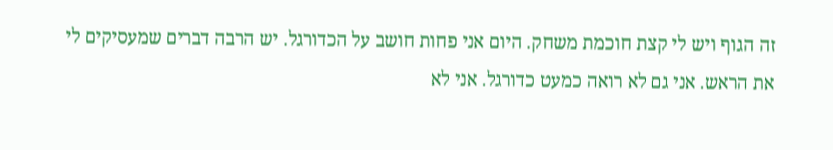זה הגוף ויש לי קצת חוכמת משחק. היום אני פחות חושב על הכדורגל. יש הרבה דברים שמעסיקים לי את הראש. אני גם לא רואה כמעט כדורגל. אני לא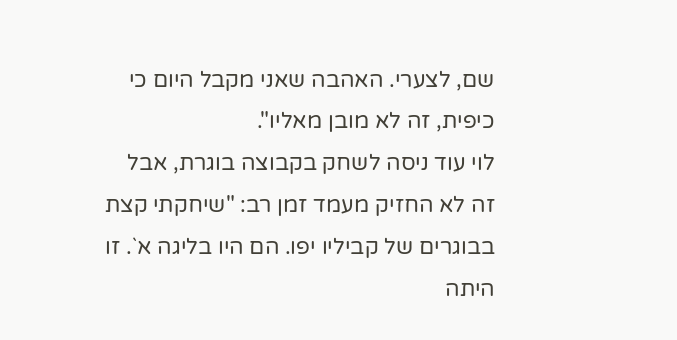שם, לצערי. האהבה שאני מקבל היום כי כיפית, זה לא מובן מאליו".
לוי עוד ניסה לשחק בקבוצה בוגרת, אבל זה לא החזיק מעמד זמן רב: "שיחקתי קצת בבוגרים של קביליו יפו. הם היו בליגה א`. זו היתה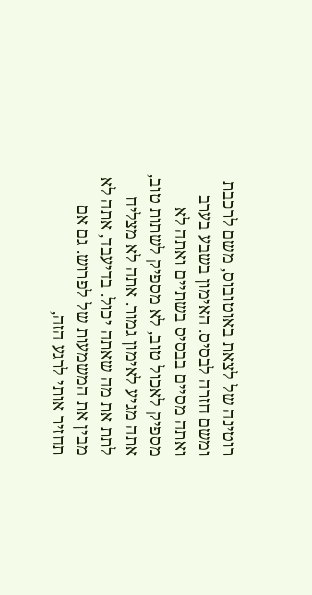רוטינה של לצאת באוטובוס, משם לרכבת ומשם חזרה לבסיס. האימון בשבע בערב ואתה מסיים בבסיס בשתיים ואתה לא מספיק לאכול טוב, לא מספיק לשתות טוב, אתה מגיע לאימון גמור. אתה לא מצליח לתת את מה שאתה יכול. בדיעבד, אתה לא מבין את המשמעות של לפרוש. גם אם תחזיר אותי לרגע הזה,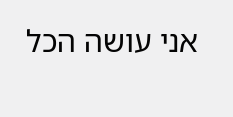אני עושה הכל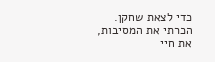כדי לצאת שחקן. הכרתי את המסיבות, את חיי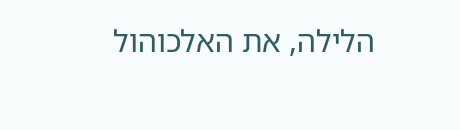הלילה, את האלכוהול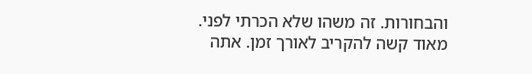והבחורות. זה משהו שלא הכרתי לפני. מאוד קשה להקריב לאורך זמן. אתה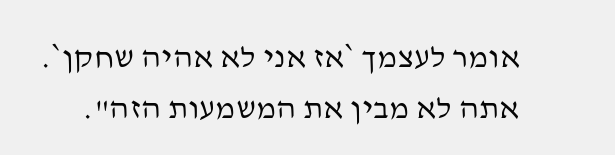אומר לעצמך `אז אני לא אהיה שחקן`. אתה לא מבין את המשמעות הזה".